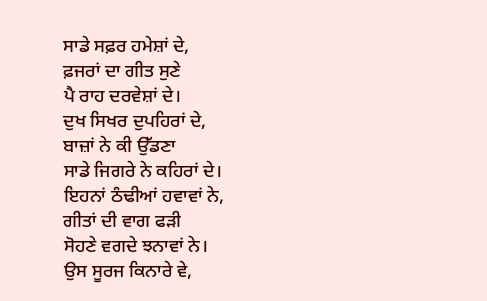ਸਾਡੇ ਸਫ਼ਰ ਹਮੇਸ਼ਾਂ ਦੇ,
ਫ਼ਜਰਾਂ ਦਾ ਗੀਤ ਸੁਣੇ
ਪੈ ਰਾਹ ਦਰਵੇਸ਼ਾਂ ਦੇ।
ਦੁਖ ਸਿਖਰ ਦੁਪਹਿਰਾਂ ਦੇ,
ਬਾਜ਼ਾਂ ਨੇ ਕੀ ਉੱਡਣਾ
ਸਾਡੇ ਜਿਗਰੇ ਨੇ ਕਹਿਰਾਂ ਦੇ।
ਇਹਨਾਂ ਠੰਢੀਆਂ ਹਵਾਵਾਂ ਨੇ,
ਗੀਤਾਂ ਦੀ ਵਾਗ ਫੜੀ
ਸੋਹਣੇ ਵਗਦੇ ਝਨਾਵਾਂ ਨੇ।
ਉਸ ਸੂਰਜ ਕਿਨਾਰੇ ਵੇ,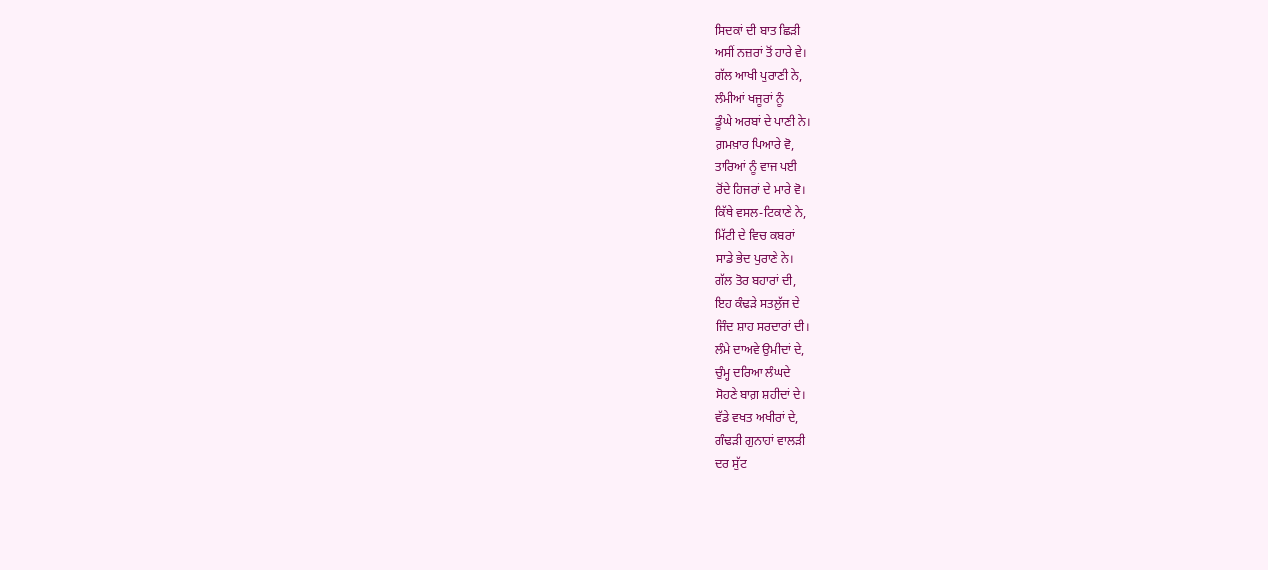ਸਿਦਕਾਂ ਦੀ ਬਾਤ ਛਿੜੀ
ਅਸੀਂ ਨਜ਼ਰਾਂ ਤੋਂ ਹਾਰੇ ਵੇ।
ਗੱਲ ਆਖੀ ਪੁਰਾਣੀ ਨੇ,
ਲੰਮੀਆਂ ਖਜੂਰਾਂ ਨੂੰ
ਡੂੰਘੇ ਅਰਬਾਂ ਦੇ ਪਾਣੀ ਨੇ।
ਗ਼ਮਖ਼ਾਰ ਪਿਆਰੇ ਵੋ,
ਤਾਰਿਆਂ ਨੂੰ ਵਾਜ ਪਈ
ਰੋਂਦੇ ਹਿਜਰਾਂ ਦੇ ਮਾਰੇ ਵੋ।
ਕਿੱਥੇ ਵਸਲ-ਟਿਕਾਣੇ ਨੇ,
ਮਿੱਟੀ ਦੇ ਵਿਚ ਕਬਰਾਂ
ਸਾਡੇ ਭੇਦ ਪੁਰਾਣੇ ਨੇ।
ਗੱਲ ਤੋਰ ਬਹਾਰਾਂ ਦੀ,
ਇਹ ਕੰਢੜੇ ਸਤਲੁੱਜ ਦੇ
ਜਿੰਦ ਸ਼ਾਹ ਸਰਦਾਰਾਂ ਦੀ।
ਲੰਮੇ ਦਾਅਵੇ ਉਮੀਦਾਂ ਦੇ,
ਚੁੰਮ੍ਹ ਦਰਿਆ ਲੰਘਦੇ
ਸੋਹਣੇ ਬਾਗ਼ ਸ਼ਹੀਦਾਂ ਦੇ।
ਵੱਡੇ ਵਖਤ ਅਖੀਰਾਂ ਦੇ,
ਗੰਢੜੀ ਗੁਨਾਹਾਂ ਵਾਲੜੀ
ਦਰ ਸੁੱਟ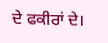ਦੇ ਫਕੀਰਾਂ ਦੇ।